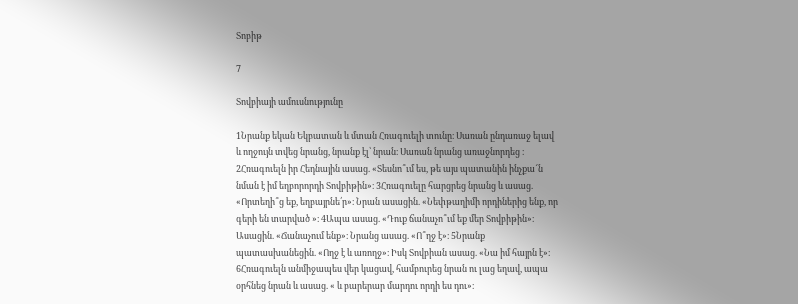Տոբիթ

7

Տովբիայի ամուսնությունը

1Նրանք եկան Եկբատան և մտան Հռագուելի տունը։ Սառան ընդառաջ ելավ և ողջույն տվեց նրանց, նրանք էլ՝ նրան։ Սառան նրանց առաջնորդեց ։ 2Հռագուելն իր Հեդնային ասաց. «Տեսնո՞ւմ ես, թե այս պատանին ինչքա՜ն նման է իմ եղբորորդի Տովբիթին»։ 3Հռագուելը հարցրեց նրանց և ասաց. «Որտեղի՞ց եք, եղբայրնե՛ր»։ Նրան ասացին. «Նեփթաղիմի որդիներից ենք, որ գերի են տարված »։ 4Ապա ասաց. «Դուք ճանաչո՞ւմ եք մեր Տովբիթին»։ Ասացին. «Ճանաչում ենք»։ Նրանց ասաց. «Ո՞ղջ է»։ 5Նրանք պատասխանեցին. «Ողջ է և առողջ»։ Իսկ Տովբիան ասաց. «Նա իմ հայրն է»։ 6Հռագուելն անմիջապես վեր կացավ, համբուրեց նրան ու լաց եղավ, ապա օրհնեց նրան և ասաց. « և բարերար մարդու որդի ես դու»։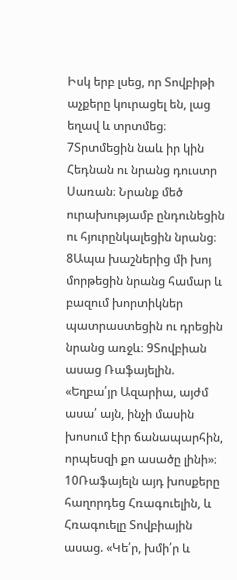Իսկ երբ լսեց, որ Տովբիթի աչքերը կուրացել են, լաց եղավ և տրտմեց։ 7Տրտմեցին նաև իր կին Հեդնան ու նրանց դուստր Սառան։ Նրանք մեծ ուրախությամբ ընդունեցին ու հյուրընկալեցին նրանց։ 8Ապա խաշներից մի խոյ մորթեցին նրանց համար և բազում խորտիկներ պատրաստեցին ու դրեցին նրանց առջև։ 9Տովբիան ասաց Ռաֆայելին. «Եղբա՛յր Ազարիա, այժմ ասա՛ այն, ինչի մասին խոսում էիր ճանապարհին, որպեսզի քո ասածը լինի»։ 10Ռաֆայելն այդ խոսքերը հաղորդեց Հռագուելին, և Հռագուելը Տովբիային ասաց. «Կե՛ր, խմի՛ր և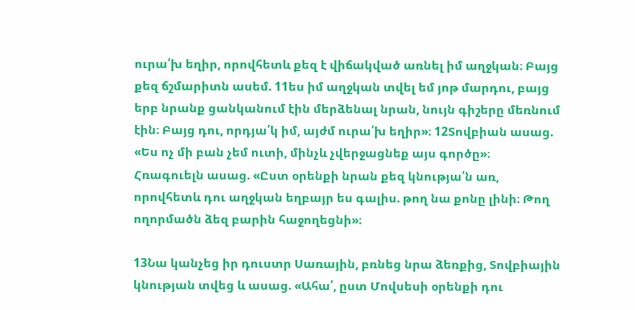ուրա՛խ եղիր, որովհետև քեզ է վիճակված առնել իմ աղջկան։ Բայց քեզ ճշմարիտն ասեմ. 11ես իմ աղջկան տվել եմ յոթ մարդու, բայց երբ նրանք ցանկանում էին մերձենալ նրան, նույն գիշերը մեռնում էին։ Բայց դու, որդյա՛կ իմ, այժմ ուրա՛խ եղիր»։ 12Տովբիան ասաց. «Ես ոչ մի բան չեմ ուտի, մինչև չվերջացնեք այս գործը»։ Հռագուելն ասաց. «Ըստ օրենքի նրան քեզ կնությա՛ն առ, որովհետև դու աղջկան եղբայր ես գալիս. թող նա քոնը լինի։ Թող ողորմածն ձեզ բարին հաջողեցնի»։

13Նա կանչեց իր դուստր Սառային, բռնեց նրա ձեռքից, Տովբիային կնության տվեց և ասաց. «Ահա՛, ըստ Մովսեսի օրենքի դու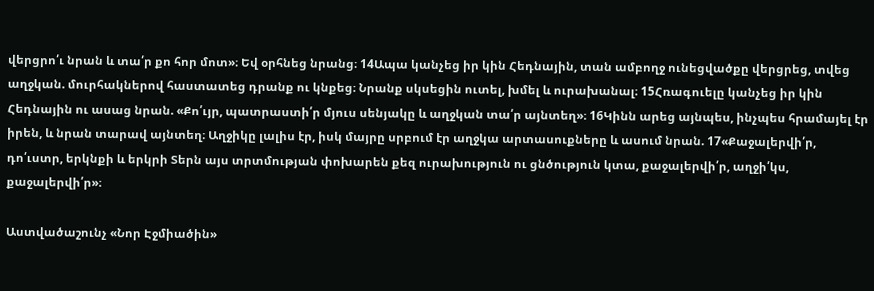վերցրո՛ւ նրան և տա՛ր քո հոր մոտ»։ Եվ օրհնեց նրանց։ 14Ապա կանչեց իր կին Հեդնային, տան ամբողջ ունեցվածքը վերցրեց, տվեց աղջկան. մուրհակներով հաստատեց դրանք ու կնքեց։ Նրանք սկսեցին ուտել, խմել և ուրախանալ։ 15Հռագուելը կանչեց իր կին Հեդնային ու ասաց նրան. «Քո՛ւյր, պատրաստի՛ր մյուս սենյակը և աղջկան տա՛ր այնտեղ»։ 16Կինն արեց այնպես, ինչպես հրամայել էր իրեն, և նրան տարավ այնտեղ։ Աղջիկը լալիս էր, իսկ մայրը սրբում էր աղջկա արտասուքները և ասում նրան. 17«Քաջալերվի՛ր, դո՛ւստր, երկնքի և երկրի Տերն այս տրտմության փոխարեն քեզ ուրախություն ու ցնծություն կտա, քաջալերվի՛ր, աղջի՛կս, քաջալերվի՛ր»։

Աստվածաշունչ «Նոր Էջմիածին»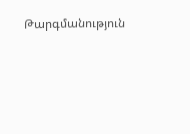Թարգմանություն